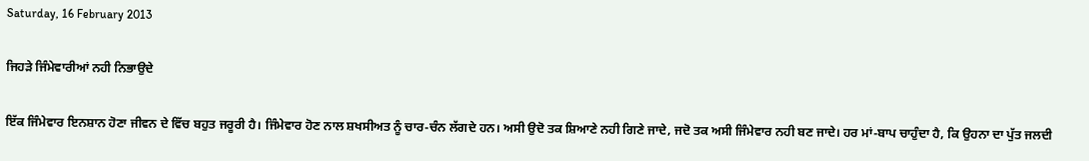Saturday, 16 February 2013

ਜਿਹੜੇ ਜਿੰਮੇਵਾਰੀਆਂ ਨਹੀ ਨਿਭਾਉਦੇ

ਇੱਕ ਜਿੰਮੇਵਾਰ ਇਨਸ਼ਾਨ ਹੋਣਾ ਜੀਵਨ ਦੇ ਵਿੱਚ ਬਹੁਤ ਜਰੂਰੀ ਹੈ। ਜਿੰਮੇਵਾਰ ਹੋਣ ਨਾਲ ਸ਼ਖਸੀਅਤ ਨੂੰ ਚਾਰ-ਚੰਨ ਲੱਗਦੇ ਹਨ। ਅਸੀ ਉਦੋ ਤਕ ਸ਼ਿਆਣੇ ਨਹੀ ਗਿਣੇ ਜਾਦੇ, ਜਦੋ ਤਕ ਅਸੀ ਜਿੰਮੇਵਾਰ ਨਹੀ ਬਣ ਜਾਦੇ। ਹਰ ਮਾਂ-ਬਾਪ ਚਾਹੁੰਦਾ ਹੈ, ਕਿ ਉਹਨਾ ਦਾ ਪੁੱਤ ਜਲਦੀ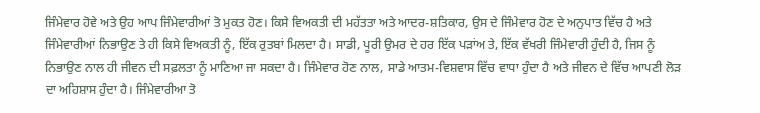ਜਿੰਮੇਵਾਰ ਹੋਵੇ ਅਤੇ ਉਹ ਆਪ ਜਿੰਮੇਵਾਰੀਆਂ ਤੋ ਮੁਕਤ ਹੋਣ। ਕਿਸੇ ਵਿਅਕਤੀ ਦੀ ਮਹੱਤਤਾ ਅਤੇ ਆਦਰ-ਸ਼ਤਿਕਾਰ, ਉਸ ਦੇ ਜਿੰਮੇਵਾਰ ਹੋਣ ਦੇ ਅਨੁਪਾਤ ਵਿੱਚ ਹੈ ਅਤੇ ਜਿੰਮੇਵਾਰੀਆਂ ਨਿਭਾਉਣ ਤੇ ਹੀ ਕਿਸੇ ਵਿਅਕਤੀ ਨੂੰ, ਇੱਕ ਰੁਤਬਾਂ ਮਿਲਦਾ ਹੈ। ਸਾਡੀ, ਪੂਰੀ ਉਮਰ ਦੇ ਹਰ ਇੱਕ ਪੜਾਂਅ ਤੇ, ਇੱਕ ਵੱਖਰੀ ਜਿੰਮੇਵਾਰੀ ਹੁੰਦੀ ਹੈ, ਜਿਸ ਨੂੰ ਨਿਭਾਉਣ ਨਾਲ ਹੀ ਜੀਵਨ ਦੀ ਸਫ਼ਲਤਾ ਨੂੰ ਮਾਣਿਆ ਜਾ ਸਕਦਾ ਹੈ। ਜਿੰਮੇਵਾਰ ਹੋਣ ਨਾਲ, ਸਾਡੇ ਆਤਮ-ਵਿਸ਼ਵਾਸ ਵਿੱਚ ਵਾਧਾ ਹੁੰਦਾ ਹੈ ਅਤੇ ਜੀਵਨ ਦੇ ਵਿੱਚ ਆਪਣੀ ਲੋੜ ਦਾ ਅਹਿਸ਼ਾਸ ਹੁੰਦਾ ਹੈ। ਜਿੰਮੇਵਾਰੀਆ ਤੋ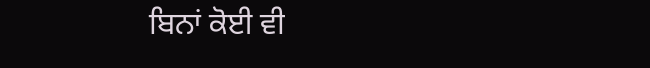ਬਿਨਾਂ ਕੋਈ ਵੀ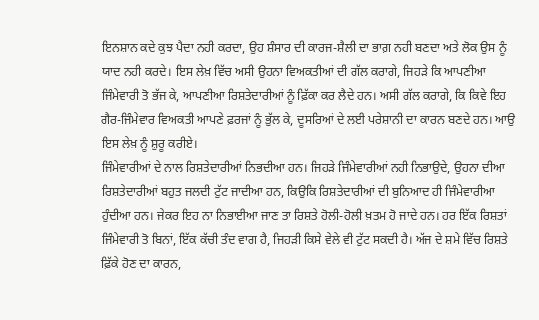ਇਨਸ਼ਾਨ ਕਦੇ ਕੁਝ ਪੈਦਾ ਨਹੀ ਕਰਦਾ, ਉਹ ਸ਼ੰਸਾਰ ਦੀ ਕਾਰਜ-ਸ਼ੈਲੀ ਦਾ ਭਾਗ਼ ਨਹੀ ਬਣਦਾ ਅਤੇ ਲੋਕ ਉਸ ਨੂੰ ਯਾਦ ਨਹੀ ਕਰਦੇ। ਇਸ ਲੇਖ਼ ਵਿੱਚ ਅਸੀ ਉਹਨਾ ਵਿਅਕਤੀਆਂ ਦੀ ਗੱਲ ਕਰਾਗੇ, ਜਿਹੜੇ ਕਿ ਆਪਣੀਆ ਜਿੰਮੇਵਾਰੀ ਤੋ ਭੱਜ ਕੇ, ਆਪਣੀਆ ਰਿਸ਼ਤੇਦਾਰੀਆਂ ਨੂੰ ਫ਼ਿੱਕਾ ਕਰ ਲੈਦੇ ਹਨ। ਅਸੀ ਗੱਲ ਕਰਾਗੇ, ਕਿ ਕਿਵੇ ਇਹ ਗੈਰ-ਜਿੰਮੇਵਾਰ ਵਿਅਕਤੀ ਆਪਣੇ ਫ਼ਰਜਾਂ ਨੂੰ ਭੁੱਲ ਕੇ, ਦੂਸਰਿਆਂ ਦੇ ਲਈ ਪਰੇਸ਼ਾਨੀ ਦਾ ਕਾਰਨ ਬਣਦੇ ਹਨ। ਆਉ ਇਸ ਲੇਖ਼ ਨੂੰ ਸ਼ੁਰੂ ਕਰੀਏ।
ਜਿੰਮੇਵਾਰੀਆਂ ਦੇ ਨਾਲ ਰਿਸ਼ਤੇਦਾਰੀਆਂ ਨਿਭਦੀਆ ਹਨ। ਜਿਹੜੇ ਜਿੰਮੇਵਾਰੀਆਂ ਨਹੀ ਨਿਭਾਉਦੇ, ਉਹਨਾ ਦੀਆ ਰਿਸ਼ਤੇਦਾਰੀਆਂ ਬਹੁਤ ਜਲਦੀ ਟੁੱਟ ਜਾਦੀਆ ਹਨ, ਕਿਉਕਿ ਰਿਸ਼ਤੇਦਾਰੀਆਂ ਦੀ ਬੁਨਿਆਦ ਹੀ ਜਿੰਮੇਵਾਰੀਆ ਹੁੰਦੀਆ ਹਨ। ਜੇਕਰ ਇਹ ਨਾ ਨਿਭਾਈਆ ਜਾਣ ਤਾ ਰਿਸ਼ਤੇ ਹੋਲੀ-ਹੋਲੀ ਖ਼ਤਮ ਹੋ ਜਾਦੇ ਹਨ। ਹਰ ਇੱਕ ਰਿਸ਼ਤਾਂ ਜਿੰਮੇਵਾਰੀ ਤੋ ਬਿਨਾਂ, ਇੱਕ ਕੱਚੀ ਤੰਦ ਵਾਗ ਹੈ, ਜਿਹੜੀ ਕਿਸੇ ਵੇਲੇ ਵੀ ਟੁੱਟ ਸਕਦੀ ਹੈ। ਅੱਜ ਦੇ ਸ਼ਮੇ ਵਿੱਚ ਰਿਸ਼ਤੇ ਫ਼ਿੱਕੇ ਹੋਣ ਦਾ ਕਾਰਨ,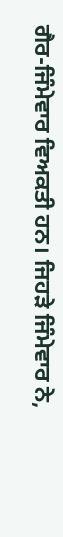ਗੈਰ-ਜਿੰਮੇਵਾਰ ਵਿਅਕਤੀ ਹਨ। ਜਿਹੜੇ ਜਿੰਮੇਵਾਰ ਨੇ,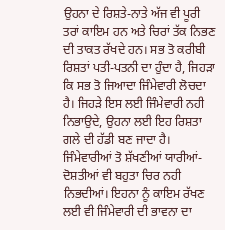ਉਹਨਾ ਦੇ ਰਿਸ਼ਤੇ-ਨਾਤੇ ਅੱਜ ਵੀ ਪੂਰੀ ਤਰਾਂ ਕਾਇਮ ਹਨ ਅਤੇ ਚਿਰਾਂ ਤੱਕ ਨਿਭਣ ਦੀ ਤਾਕਤ ਰੱਖਦੇ ਹਨ। ਸਭ ਤੋ ਕਰੀਬੀ ਰਿਸ਼ਤਾਂ ਪਤੀ-ਪਤਨੀ ਦਾ ਹੁੰਦਾ ਹੈ, ਜਿਹੜਾ ਕਿ ਸਭ ਤੋ ਜਿਆਦਾ ਜਿੰਮੇਵਾਰੀ ਲੋਚਦਾ ਹੈ। ਜਿਹੜੇ ਇਸ ਲਈ ਜਿੰਮੇਵਾਰੀ ਨਹੀ ਨਿਭਾਉਦੇ, ਉਹਨਾ ਲਈ ਇਹ ਰਿਸ਼ਤਾ ਗਲੇ ਦੀ ਹੱਡੀ ਬਣ ਜਾਦਾ ਹੈ। ਜਿੰਮੇਵਾਰੀਆਂ ਤੋ ਸ਼ੱਖਣੀਆਂ ਯਾਰੀਆਂ-ਦੋਸ਼ਤੀਆਂ ਵੀ ਬਹੁਤਾ ਚਿਰ ਨਹੀ ਨਿਭਦੀਆਂ। ਇਹਨਾ ਨੂੰ ਕਾਇਮ ਰੱਖਣ ਲਈ ਵੀ ਜਿੰਮੇਵਾਰੀ ਦੀ ਭਾਵਨਾ ਦਾ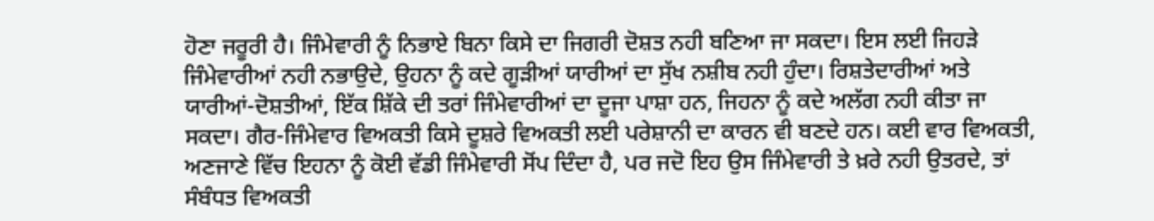ਹੋਣਾ ਜਰੂਰੀ ਹੈ। ਜਿੰਮੇਵਾਰੀ ਨੂੰ ਨਿਭਾਏ ਬਿਨਾ ਕਿਸੇ ਦਾ ਜਿਗਰੀ ਦੋਸ਼ਤ ਨਹੀ ਬਣਿਆ ਜਾ ਸਕਦਾ। ਇਸ ਲਈ ਜਿਹੜੇ ਜਿੰਮੇਵਾਰੀਆਂ ਨਹੀ ਨਭਾਉਦੇ, ਉਹਨਾ ਨੂੰ ਕਦੇ ਗੂੜੀਆਂ ਯਾਰੀਆਂ ਦਾ ਸੁੱਖ ਨਸ਼ੀਬ ਨਹੀ ਹੁੰਦਾ। ਰਿਸ਼ਤੇਦਾਰੀਆਂ ਅਤੇ ਯਾਰੀਆਂ-ਦੋਸ਼ਤੀਆਂ, ਇੱਕ ਸ਼ਿੱਕੇ ਦੀ ਤਰਾਂ ਜਿੰਮੇਵਾਰੀਆਂ ਦਾ ਦੂਜਾ ਪਾਸ਼ਾ ਹਨ, ਜਿਹਨਾ ਨੂੰ ਕਦੇ ਅਲੱਗ ਨਹੀ ਕੀਤਾ ਜਾ ਸਕਦਾ। ਗੈਰ-ਜਿੰਮੇਵਾਰ ਵਿਅਕਤੀ ਕਿਸੇ ਦੂਸ਼ਰੇ ਵਿਅਕਤੀ ਲਈ ਪਰੇਸ਼ਾਨੀ ਦਾ ਕਾਰਨ ਵੀ ਬਣਦੇ ਹਨ। ਕਈ ਵਾਰ ਵਿਅਕਤੀ, ਅਣਜਾਣੇ ਵਿੱਚ ਇਹਨਾ ਨੂੰ ਕੋਈ ਵੱਡੀ ਜਿੰਮੇਵਾਰੀ ਸੋਂਪ ਦਿੰਦਾ ਹੈ, ਪਰ ਜਦੋ ਇਹ ਉਸ ਜਿੰਮੇਵਾਰੀ ਤੇ ਖ਼ਰੇ ਨਹੀ ਉਤਰਦੇ, ਤਾਂ ਸੰਬੰਧਤ ਵਿਅਕਤੀ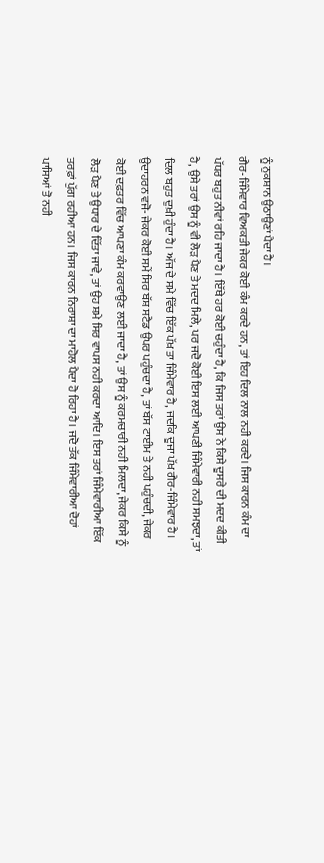ਨੂੰ ਨੁਕਸ਼ਾਨ ਉਠਾਉਣਾਂ ਪੈਦਾ ਹੈ।
ਗੈਰ-ਜਿੰਮੇਵਾਰ ਵਿਅਕਤੀ ਜੇਕਰ ਕੋਈ ਕੰਮ ਕਰਦੇ ਹਨ, ਤਾਂ ਇਹ ਦਿਲ ਨਾਲ ਨਹੀ ਕਰਦੇ। ਜਿਸ ਕਾਰਨ ਕੰਮ ਦਾ ਪੱਧਰ ਬਹੁਤ ਨੀਵਾਂ ਰਹਿ ਜਾਦਾ ਹੈ। ਇੱਥੇ ਹਰ ਕੋਈ ਚਹੁੰਦਾ ਹੈ, ਕਿ ਜਿਸ ਤਰਾਂ ਉਸ ਨੇ ਕਿਸੇ ਦੂਸਰੇ ਦੀ ਮਦਦ ਕੀਤੀ ਹੈ, ਉਸੇ ਤਰਾਂ ਉਸ ਨੂੰ ਵੀ ਲੋੜ ਪੈਣ ਤੇ ਮਦਦ ਮਿਲੇ, ਪਰ ਜਦੋ ਕੋਈ ਇਸ ਲਈ ਆਪਣੀ ਜਿੰਮੇਵਾਰੀ ਨਹੀ ਸਮਝਦਾ, ਤਾਂ ਦਿਲ ਬਹੁਤ ਦੁਖ਼ੀ ਹੁੰਦਾ ਹੈ। ਅੱਜ ਦੇ ਸਮੇ ਵਿੱਚ ਇੱਕ ਪੱਖ਼ ਤਾ ਜਿੰਮੇਵਾਰ ਹੈ, ਜਦਕਿ ਦੂਜਾ ਪੱਖ਼ ਗੈਰ-ਜਿੰਮੇਵਾਰ ਹੈ। ਉਦਾਹਰਨ ਵਜੋ- ਜੇਕਰ ਕੋਈ ਸਮੇਂ ਸਿਰ ਬੱਸ਼ ਸਟੈਡ ਉਪਰ ਪਹੁੰਚਦਾ ਹੈ, ਤਾਂ ਬੱਸ ਟਾਈਮ ਤੇ ਨਹੀ ਪਹੁੰਚਦੀ, ਜੇਕਰ ਕੋਈ ਦਫ਼ਤਰ ਵਿੱਚ ਆਪਣਾ ਕੰਮ ਕਰਵਾਉਣ ਲਈ ਜਾਦਾ ਹੈ, ਤਾਂ ਉਸ ਨੂੰ ਕਰਮਚਾਰੀ ਨਹੀ ਮਿਲਦਾ, ਜੇਕਰ ਕਿਸੇ ਨੂੰ ਲੋੜ ਪੈਣ ਤੇ ਉਧਾਰ ਦੇ ਦਿੱਤਾ ਜਾਵੇ, ਤਾਂ ਉਹ ਸ਼ਮੇ ਸਿਰ ਵਾਪਸ ਨਹੀ ਕਰਦਾ ਆਦਿ। ਇਸ ਤਰਾਂ ਜਿੰਮੇਵਾਰੀਆ ਇੱਕ ਤਰਫ਼ਾਂ ਪੁੱਗ ਰਹੀਆ ਹਨ। ਜਿਸ ਕਾਰਨ ਨਿਰਾਸ਼ਾ ਦਾ ਮਾਹੋਲ ਪੈਦਾ ਹੋ ਰਿਹਾ ਹੈ। ਜਦੋ ਤੱਕ ਜਿੰਮੇਵਾਰੀਆ ਦੋਹਾਂ ਪਾਸਿਆਂ ਤੋ ਨਹੀ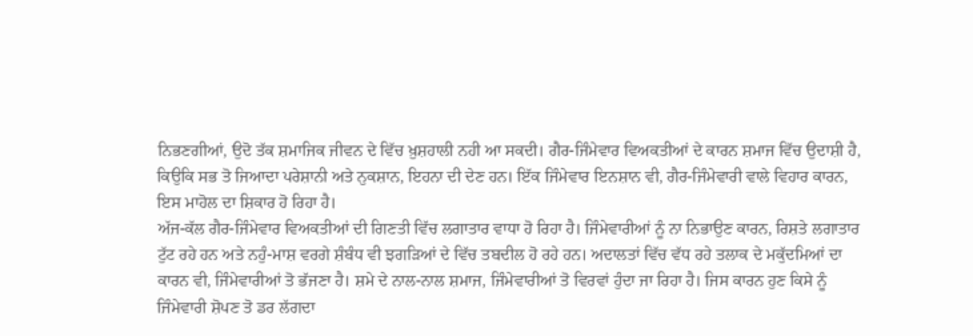ਨਿਭਣਗੀਆਂ, ਉਦੋ ਤੱਕ ਸ਼ਮਾਜਿਕ ਜੀਵਨ ਦੇ ਵਿੱਚ ਖ਼ੁਸ਼ਹਾਲੀ ਨਹੀ ਆ ਸਕਦੀ। ਗੈਰ-ਜਿੰਮੇਵਾਰ ਵਿਅਕਤੀਆਂ ਦੇ ਕਾਰਨ ਸ਼ਮਾਜ ਵਿੱਚ ਉਦਾਸ਼ੀ ਹੈ, ਕਿਉਕਿ ਸਭ ਤੋ ਜਿਆਦਾ ਪਰੇਸ਼ਾਨੀ ਅਤੇ ਨੁਕਸ਼ਾਨ, ਇਹਨਾ ਦੀ ਦੇਣ ਹਨ। ਇੱਕ ਜਿੰਮੇਵਾਰ ਇਨਸ਼ਾਨ ਵੀ, ਗੈਰ-ਜਿੰਮੇਵਾਰੀ ਵਾਲੇ ਵਿਹਾਰ ਕਾਰਨ, ਇਸ ਮਾਹੋਲ ਦਾ ਸ਼ਿਕਾਰ ਹੋ ਰਿਹਾ ਹੈ।
ਅੱਜ-ਕੱਲ ਗੈਰ-ਜਿੰਮੇਵਾਰ ਵਿਅਕਤੀਆਂ ਦੀ ਗਿਣਤੀ ਵਿੱਚ ਲਗਾਤਾਰ ਵਾਧਾ ਹੋ ਰਿਹਾ ਹੈ। ਜਿੰਮੇਵਾਰੀਆਂ ਨੂੰ ਨਾ ਨਿਭਾਉਣ ਕਾਰਨ, ਰਿਸ਼ਤੇ ਲਗਾਤਾਰ ਟੁੱਟ ਰਹੇ ਹਨ ਅਤੇ ਨਹੁੰ-ਮਾਸ਼ ਵਰਗੇ ਸ਼ੰਬੰਧ ਵੀ ਝਗੜਿਆਂ ਦੇ ਵਿੱਚ ਤਬਦੀਲ ਹੋ ਰਹੇ ਹਨ। ਅਦਾਲਤਾਂ ਵਿੱਚ ਵੱਧ ਰਹੇ ਤਲਾਕ ਦੇ ਮਕੁੱਦਮਿਆਂ ਦਾ ਕਾਰਨ ਵੀ, ਜਿੰਮੇਵਾਰੀਆਂ ਤੋ ਭੱਜਣਾ ਹੈ। ਸ਼ਮੇ ਦੇ ਨਾਲ-ਨਾਲ ਸ਼ਮਾਜ, ਜਿੰਮੇਵਾਰੀਆਂ ਤੋ ਵਿਰਵਾਂ ਹੁੰਦਾ ਜਾ ਰਿਹਾ ਹੈ। ਜਿਸ ਕਾਰਨ ਹੁਣ ਕਿਸੇ ਨੂੰ ਜਿੰਮੇਵਾਰੀ ਸ਼ੋਪਣ ਤੋ ਡਰ ਲੱਗਦਾ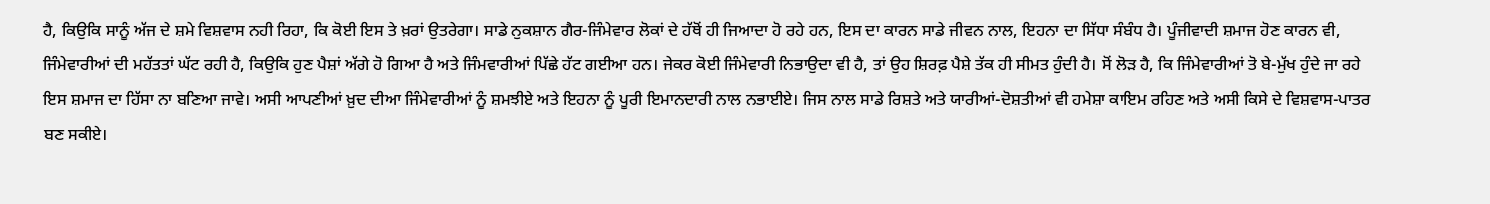ਹੈ, ਕਿਉਕਿ ਸਾਨੂੰ ਅੱਜ ਦੇ ਸ਼ਮੇ ਵਿਸ਼ਵਾਸ ਨਹੀ ਰਿਹਾ, ਕਿ ਕੋਈ ਇਸ ਤੇ ਖ਼ਰਾਂ ਉਤਰੇਗਾ। ਸਾਡੇ ਨੁਕਸ਼ਾਨ ਗੈਰ-ਜਿੰਮੇਵਾਰ ਲੋਕਾਂ ਦੇ ਹੱਥੋਂ ਹੀ ਜਿਆਦਾ ਹੋ ਰਹੇ ਹਨ, ਇਸ ਦਾ ਕਾਰਨ ਸਾਡੇ ਜੀਵਨ ਨਾਲ, ਇਹਨਾ ਦਾ ਸਿੱਧਾ ਸੰਬੰਧ ਹੈ। ਪੂੰਜੀਵਾਦੀ ਸ਼ਮਾਜ ਹੋਣ ਕਾਰਨ ਵੀ, ਜਿੰਮੇਵਾਰੀਆਂ ਦੀ ਮਹੱਤਤਾਂ ਘੱਟ ਰਹੀ ਹੈ, ਕਿਉਕਿ ਹੁਣ ਪੈਸ਼ਾਂ ਅੱਗੇ ਹੋ ਗਿਆ ਹੈ ਅਤੇ ਜਿੰਮਵਾਰੀਆਂ ਪਿੱਛੇ ਹੱਟ ਗਈਆ ਹਨ। ਜੇਕਰ ਕੋਈ ਜਿੰਮੇਵਾਰੀ ਨਿਭਾਉਦਾ ਵੀ ਹੈ, ਤਾਂ ਉਹ ਸ਼ਿਰਫ਼ ਪੈਸ਼ੇ ਤੱਕ ਹੀ ਸੀਮਤ ਹੁੰਦੀ ਹੈ। ਸੋਂ ਲੋੜ ਹੈ, ਕਿ ਜਿੰਮੇਵਾਰੀਆਂ ਤੋ ਬੇ-ਮੁੱਖ ਹੁੰਦੇ ਜਾ ਰਹੇ ਇਸ ਸ਼ਮਾਜ ਦਾ ਹਿੱਸਾ ਨਾ ਬਣਿਆ ਜਾਵੇ। ਅਸੀ ਆਪਣੀਆਂ ਖ਼ੁਦ ਦੀਆ ਜਿੰਮੇਵਾਰੀਆਂ ਨੂੰ ਸ਼ਮਝੀਏ ਅਤੇ ਇਹਨਾ ਨੂੰ ਪੂਰੀ ਇਮਾਨਦਾਰੀ ਨਾਲ ਨਭਾਈਏ। ਜਿਸ ਨਾਲ ਸਾਡੇ ਰਿਸ਼ਤੇ ਅਤੇ ਯਾਰੀਆਂ-ਦੋਸ਼ਤੀਆਂ ਵੀ ਹਮੇਸ਼ਾ ਕਾਇਮ ਰਹਿਣ ਅਤੇ ਅਸੀ ਕਿਸੇ ਦੇ ਵਿਸ਼ਵਾਸ-ਪਾਤਰ ਬਣ ਸਕੀਏ।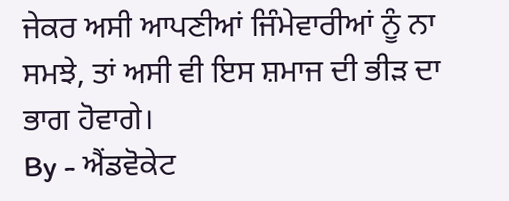ਜੇਕਰ ਅਸੀ ਆਪਣੀਆਂ ਜਿੰਮੇਵਾਰੀਆਂ ਨੂੰ ਨਾ ਸਮਝੇ, ਤਾਂ ਅਸੀ ਵੀ ਇਸ ਸ਼ਮਾਜ ਦੀ ਭੀੜ ਦਾ ਭਾਗ ਹੋਵਾਗੇ।
By - ਐਂਡਵੋਕੇਟ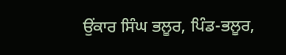ਉਂਕਾਰ ਸਿੰਘ ਭਲੂਰ, ਪਿੰਡ-ਭਲੂਰ,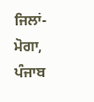ਜਿਲਾਂ-ਮੋਗਾ, ਪੰਜਾਬ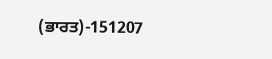(ਭਾਰਤ)-151207